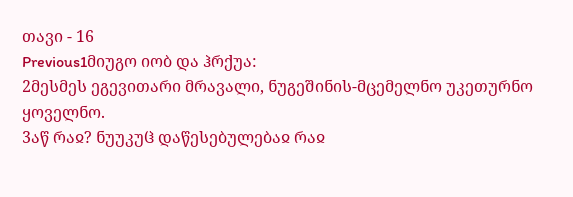თავი - 16
Previous1მიუგო იობ და ჰრქუა:
2მესმეს ეგევითარი მრავალი, ნუგეშინის-მცემელნო უკეთურნო ყოველნო.
3აწ რაჲ? ნუუკუჱ დაწესებულებაჲ რაჲ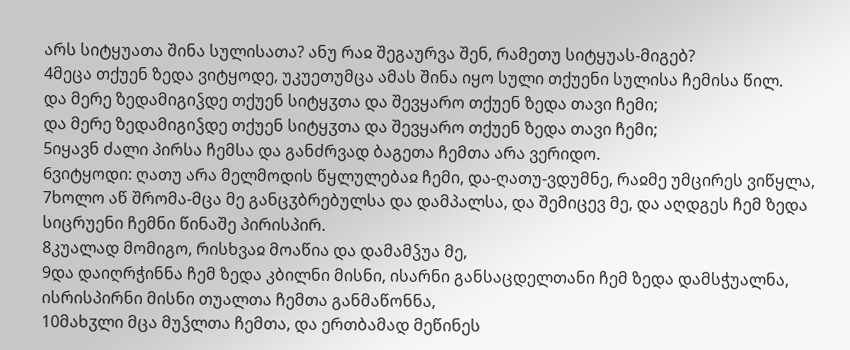არს სიტყუათა შინა სულისათა? ანუ რაჲ შეგაურვა შენ, რამეთუ სიტყუას-მიგებ?
4მეცა თქუენ ზედა ვიტყოდე, უკუეთუმცა ამას შინა იყო სული თქუენი სულისა ჩემისა წილ.
და მერე ზედამიგიჴდე თქუენ სიტყჳთა და შევყარო თქუენ ზედა თავი ჩემი;
და მერე ზედამიგიჴდე თქუენ სიტყჳთა და შევყარო თქუენ ზედა თავი ჩემი;
5იყავნ ძალი პირსა ჩემსა და განძრვად ბაგეთა ჩემთა არა ვერიდო.
6ვიტყოდი: ღათუ არა მელმოდის წყლულებაჲ ჩემი, და-ღათუ-ვდუმნე, რაჲმე უმცირეს ვიწყლა,
7ხოლო აწ შრომა-მცა მე განცჳბრებულსა და დამპალსა, და შემიცევ მე, და აღდგეს ჩემ ზედა სიცრუენი ჩემნი წინაშე პირისპირ.
8კუალად მომიგო, რისხვაჲ მოაწია და დამამჴუა მე,
9და დაიღრჭინნა ჩემ ზედა კბილნი მისნი, ისარნი განსაცდელთანი ჩემ ზედა დამსჭუალნა, ისრისპირნი მისნი თუალთა ჩემთა განმაწონნა,
10მახჳლი მცა მუჴლთა ჩემთა, და ერთბამად მეწინეს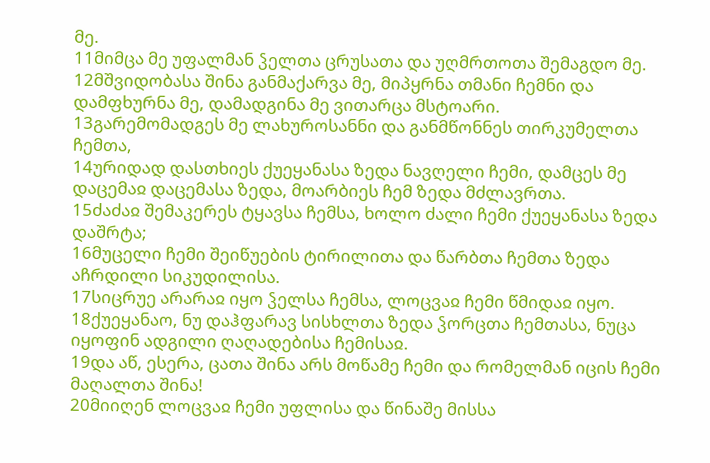მე.
11მიმცა მე უფალმან ჴელთა ცრუსათა და უღმრთოთა შემაგდო მე.
12მშვიდობასა შინა განმაქარვა მე, მიპყრნა თმანი ჩემნი და დამფხურნა მე, დამადგინა მე ვითარცა მსტოარი.
13გარემომადგეს მე ლახუროსანნი და განმწონნეს თირკუმელთა ჩემთა,
14ურიდად დასთხიეს ქუეყანასა ზედა ნავღელი ჩემი, დამცეს მე დაცემაჲ დაცემასა ზედა, მოარბიეს ჩემ ზედა მძლავრთა.
15ძაძაჲ შემაკერეს ტყავსა ჩემსა, ხოლო ძალი ჩემი ქუეყანასა ზედა დაშრტა;
16მუცელი ჩემი შეიწუების ტირილითა და წარბთა ჩემთა ზედა აჩრდილი სიკუდილისა.
17სიცრუე არარაჲ იყო ჴელსა ჩემსა, ლოცვაჲ ჩემი წმიდაჲ იყო.
18ქუეყანაო, ნუ დაჰფარავ სისხლთა ზედა ჴორცთა ჩემთასა, ნუცა იყოფინ ადგილი ღაღადებისა ჩემისაჲ.
19და აწ, ესერა, ცათა შინა არს მოწამე ჩემი და რომელმან იცის ჩემი მაღალთა შინა!
20მიიღენ ლოცვაჲ ჩემი უფლისა და წინაშე მისსა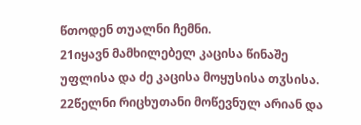წთოდენ თუალნი ჩემნი.
21იყავნ მამხილებელ კაცისა წინაშე უფლისა და ძე კაცისა მოყუსისა თჳსისა.
22წელნი რიცხუთანი მოწევნულ არიან და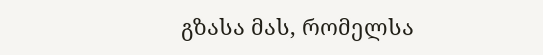გზასა მას, რომელსა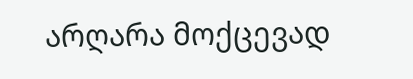არღარა მოქცევად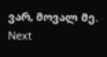ვარ, მოვალ მე.
Next